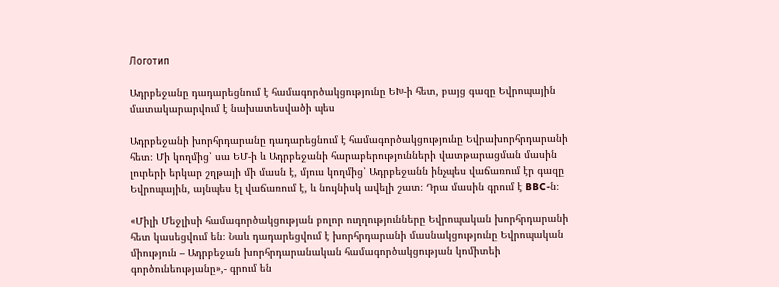Логотип

Ադրբեջանը դադարեցնում է համագործակցությունը ԵԽ-ի հետ, բայց գազը Եվրոպային մատակարարվում է նախատեսվածի պես

Ադրբեջանի խորհրդարանը դադարեցնում է համագործակցությունը Եվրախորհրդարանի հետ։ Մի կողմից՝ սա ԵՄ-ի և Ադրբեջանի հարաբերությունների վատթարացման մասին լուրերի երկար շղթայի մի մասն է, մյուս կողմից՝ Ադրբեջանն ինչպես վաճառում էր գազը Եվրոպային, այնպես էլ վաճառում է, և նույնիսկ ավելի շատ։ Դրա մասին գրում է BBC-ն։

«Միլի Մեջլիսի համագործակցության բոլոր ուղղությունները Եվրոպական խորհրդարանի հետ կասեցվում են։ Նաև դադարեցվում է խորհրդարանի մասնակցությունը Եվրոպական միություն – Ադրբեջան խորհրդարանական համագործակցության կոմիտեի գործունեությանը»,- գրում են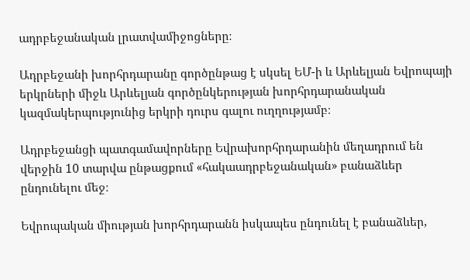ադրբեջանական լրատվամիջոցները։

Ադրբեջանի խորհրդարանը գործընթաց է սկսել ԵՄ-ի և Արևելյան Եվրոպայի երկրների միջև Արևելյան գործընկերության խորհրդարանական կազմակերպությունից երկրի դուրս գալու ուղղությամբ։

Ադրբեջանցի պատգամավորները Եվրախորհրդարանին մեղադրում են վերջին 10 տարվա ընթացքում «հակաադրբեջանական» բանաձևեր ընդունելու մեջ։

Եվրոպական միության խորհրդարանն իսկապես ընդունել է բանաձևեր,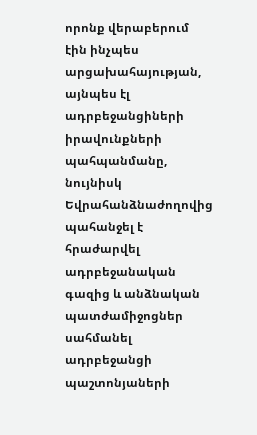որոնք վերաբերում էին ինչպես արցախահայության, այնպես էլ ադրբեջանցիների իրավունքների պահպանմանը, նույնիսկ Եվրահանձնաժողովից պահանջել է հրաժարվել ադրբեջանական գազից և անձնական պատժամիջոցներ սահմանել ադրբեջանցի պաշտոնյաների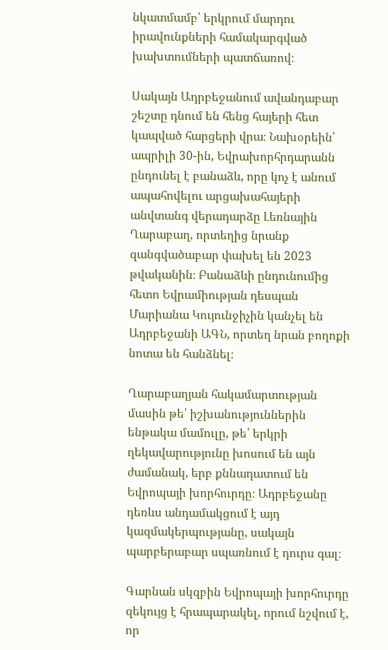նկատմամբ՝ երկրում մարդու իրավունքների համակարգված խախտումների պատճառով։

Սակայն Ադրբեջանում ավանդաբար շեշտը դնում են հենց հայերի հետ կապված հարցերի վրա։ Նախօրեին՝ ապրիլի 30-ին, Եվրախորհրդարանն ընդունել է բանաձև, որը կոչ է անում ապահովելու արցախահայերի անվտանգ վերադարձը Լեռնային Ղարաբաղ, որտեղից նրանք զանգվածաբար փախել են 2023 թվականին։ Բանաձևի ընդունումից հետո Եվրամիության դեսպան Մարիանա Կույունջիչին կանչել են Ադրբեջանի ԱԳՆ, որտեղ նրան բողոքի նոտա են հանձնել։

Ղարաբաղյան հակամարտության մասին թե՛ իշխանություններին ենթակա մամուլը, թե՛ երկրի ղեկավարությունը խոսում են այն ժամանակ, երբ քննադատում են Եվրոպայի խորհուրդը։ Ադրբեջանը դեռևս անդամակցում է այդ կազմակերպությանը, սակայն պարբերաբար սպառնում է դուրս գալ։

Գարնան սկզբին Եվրոպայի խորհուրդը զեկույց է հրապարակել, որում նշվում է, որ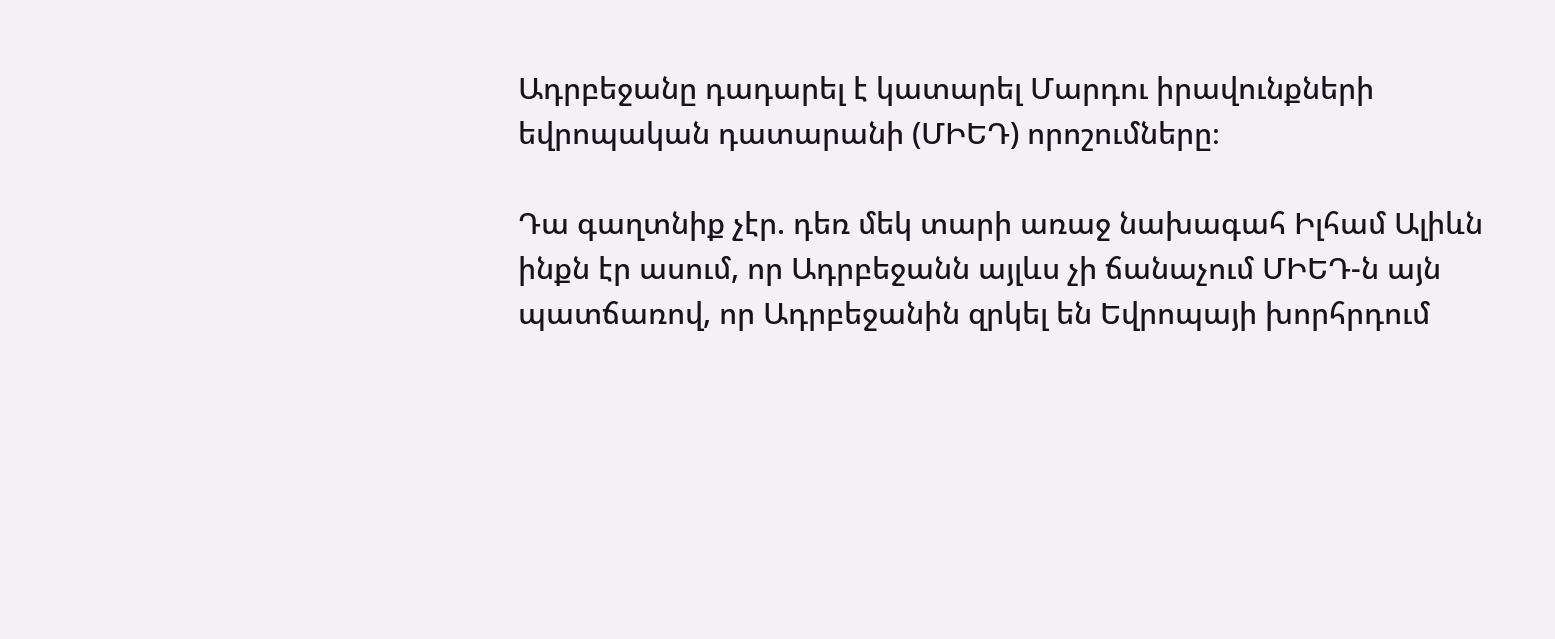Ադրբեջանը դադարել է կատարել Մարդու իրավունքների եվրոպական դատարանի (ՄԻԵԴ) որոշումները։

Դա գաղտնիք չէր. դեռ մեկ տարի առաջ նախագահ Իլհամ Ալիևն ինքն էր ասում, որ Ադրբեջանն այլևս չի ճանաչում ՄԻԵԴ-ն այն պատճառով, որ Ադրբեջանին զրկել են Եվրոպայի խորհրդում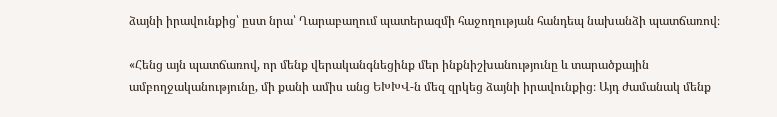ձայնի իրավունքից՝ ըստ նրա՝ Ղարաբաղում պատերազմի հաջողության հանդեպ նախանձի պատճառով։

«Հենց այն պատճառով, որ մենք վերականգնեցինք մեր ինքնիշխանությունը և տարածքային ամբողջականությունը, մի քանի ամիս անց ԵԽԽՎ-ն մեզ զրկեց ձայնի իրավունքից։ Այդ ժամանակ մենք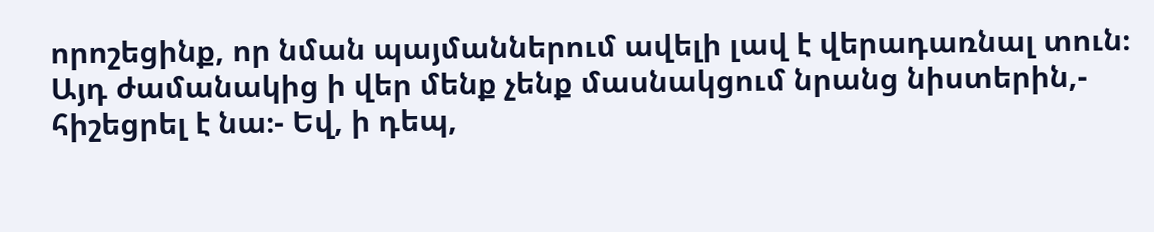որոշեցինք, որ նման պայմաններում ավելի լավ է վերադառնալ տուն։ Այդ ժամանակից ի վեր մենք չենք մասնակցում նրանց նիստերին,- հիշեցրել է նա։- Եվ, ի դեպ,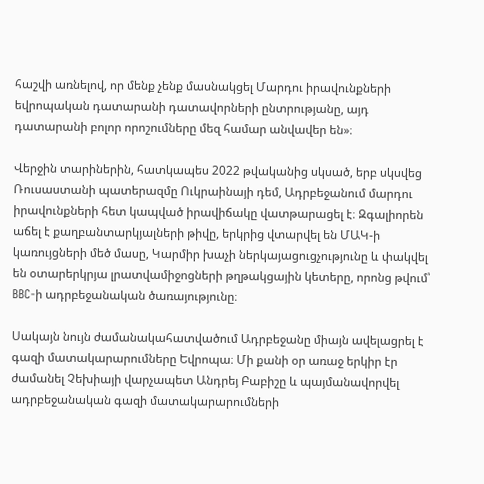հաշվի առնելով, որ մենք չենք մասնակցել Մարդու իրավունքների եվրոպական դատարանի դատավորների ընտրությանը, այդ դատարանի բոլոր որոշումները մեզ համար անվավեր են»։

Վերջին տարիներին, հատկապես 2022 թվականից սկսած, երբ սկսվեց Ռուսաստանի պատերազմը Ուկրաինայի դեմ, Ադրբեջանում մարդու իրավունքների հետ կապված իրավիճակը վատթարացել է։ Զգալիորեն աճել է քաղբանտարկյալների թիվը, երկրից վտարվել են ՄԱԿ-ի կառույցների մեծ մասը, Կարմիր խաչի ներկայացուցչությունը և փակվել են օտարերկրյա լրատվամիջոցների թղթակցային կետերը, որոնց թվում՝ BBC-ի ադրբեջանական ծառայությունը։

Սակայն նույն ժամանակահատվածում Ադրբեջանը միայն ավելացրել է գազի մատակարարումները Եվրոպա։ Մի քանի օր առաջ երկիր էր ժամանել Չեխիայի վարչապետ Անդրեյ Բաբիշը և պայմանավորվել ադրբեջանական գազի մատակարարումների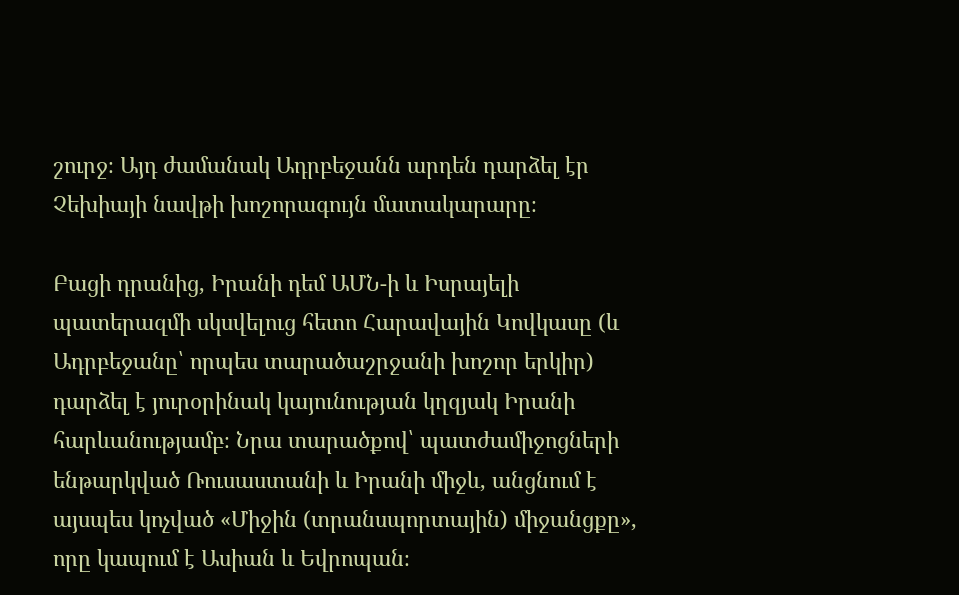շուրջ։ Այդ ժամանակ Ադրբեջանն արդեն դարձել էր Չեխիայի նավթի խոշորագույն մատակարարը։

Բացի դրանից, Իրանի դեմ ԱՄՆ-ի և Իսրայելի պատերազմի սկսվելուց հետո Հարավային Կովկասը (և Ադրբեջանը՝ որպես տարածաշրջանի խոշոր երկիր) դարձել է յուրօրինակ կայունության կղզյակ Իրանի հարևանությամբ։ Նրա տարածքով՝ պատժամիջոցների ենթարկված Ռուսաստանի և Իրանի միջև, անցնում է այսպես կոչված «Միջին (տրանսպորտային) միջանցքը», որը կապում է Ասիան և Եվրոպան։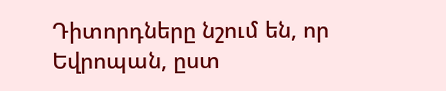Դիտորդները նշում են, որ Եվրոպան, ըստ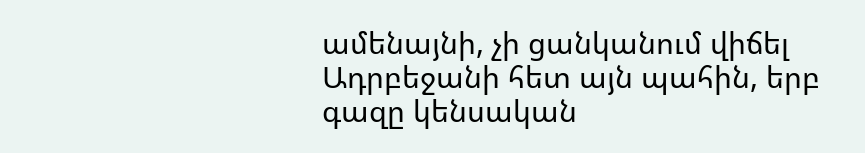ամենայնի, չի ցանկանում վիճել Ադրբեջանի հետ այն պահին, երբ գազը կենսական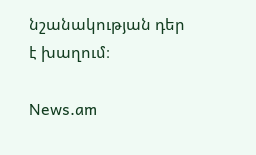նշանակության դեր է խաղում։

News.am